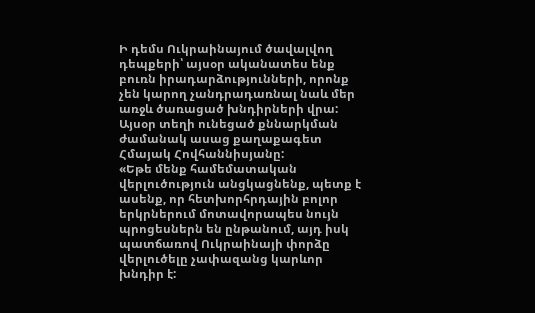Ի դեմս Ուկրաինայում ծավալվող դեպքերի՝ այսօր ականատես ենք բուռն իրադարձությունների, որոնք չեն կարող չանդրադառնալ նաև մեր առջև ծառացած խնդիրների վրա: Այսօր տեղի ունեցած քննարկման ժամանակ ասաց քաղաքագետ Հմայակ Հովհաննիսյանը:
«Եթե մենք համեմատական վերլուծություն անցկացնենք, պետք է ասենք, որ հետխորհրդային բոլոր երկրներում մոտավորապես նույն պրոցեսներն են ընթանում, այդ իսկ պատճառով Ուկրաինայի փորձը վերլուծելը չափազանց կարևոր խնդիր է: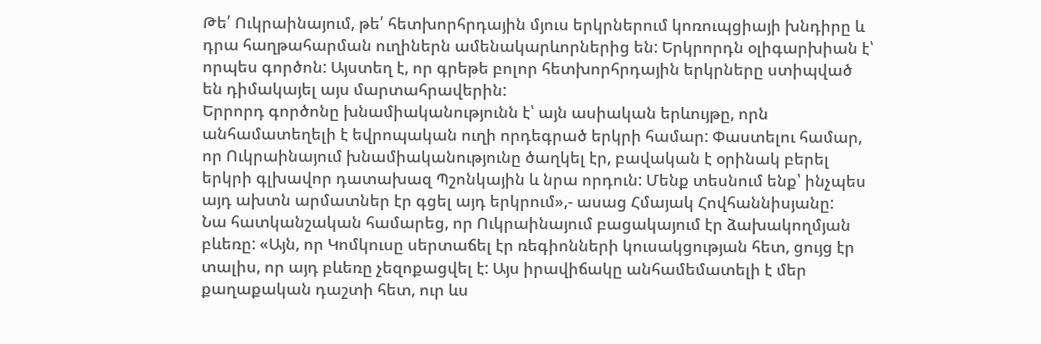Թե՛ Ուկրաինայում, թե՛ հետխորհրդային մյուս երկրներում կոռուպցիայի խնդիրը և դրա հաղթահարման ուղիներն ամենակարևորներից են: Երկրորդն օլիգարխիան է՝ որպես գործոն: Այստեղ է, որ գրեթե բոլոր հետխորհրդային երկրները ստիպված են դիմակայել այս մարտահրավերին:
Երրորդ գործոնը խնամիականությունն է՝ այն ասիական երևույթը, որն անհամատեղելի է եվրոպական ուղի որդեգրած երկրի համար: Փաստելու համար, որ Ուկրաինայում խնամիականությունը ծաղկել էր, բավական է օրինակ բերել երկրի գլխավոր դատախազ Պշոնկային և նրա որդուն: Մենք տեսնում ենք՝ ինչպես այդ ախտն արմատներ էր գցել այդ երկրում»,- ասաց Հմայակ Հովհաննիսյանը:
Նա հատկանշական համարեց, որ Ուկրաինայում բացակայում էր ձախակողմյան բևեռը: «Այն, որ Կոմկուսը սերտաճել էր ռեգիոնների կուսակցության հետ, ցույց էր տալիս, որ այդ բևեռը չեզոքացվել է: Այս իրավիճակը անհամեմատելի է մեր քաղաքական դաշտի հետ, ուր ևս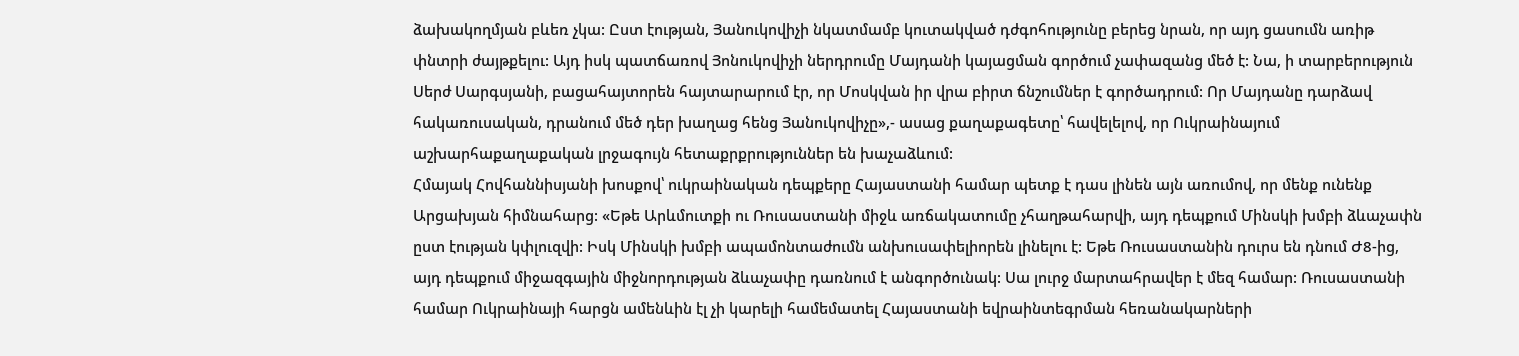ձախակողմյան բևեռ չկա: Ըստ էության, Յանուկովիչի նկատմամբ կուտակված դժգոհությունը բերեց նրան, որ այդ ցասումն առիթ փնտրի ժայթքելու: Այդ իսկ պատճառով Յոնուկովիչի ներդրումը Մայդանի կայացման գործում չափազանց մեծ է: Նա, ի տարբերություն Սերժ Սարգսյանի, բացահայտորեն հայտարարում էր, որ Մոսկվան իր վրա բիրտ ճնշումներ է գործադրում: Որ Մայդանը դարձավ հակառուսական, դրանում մեծ դեր խաղաց հենց Յանուկովիչը»,- ասաց քաղաքագետը՝ հավելելով, որ Ուկրաինայում աշխարհաքաղաքական լրջագույն հետաքրքրություններ են խաչաձևում:
Հմայակ Հովհաննիսյանի խոսքով՝ ուկրաինական դեպքերը Հայաստանի համար պետք է դաս լինեն այն առումով, որ մենք ունենք Արցախյան հիմնահարց: «Եթե Արևմուտքի ու Ռուսաստանի միջև առճակատումը չհաղթահարվի, այդ դեպքում Մինսկի խմբի ձևաչափն ըստ էության կփլուզվի: Իսկ Մինսկի խմբի ապամոնտաժումն անխուսափելիորեն լինելու է: Եթե Ռուսաստանին դուրս են դնում Ժ8-ից, այդ դեպքում միջազգային միջնորդության ձևաչափը դառնում է անգործունակ: Սա լուրջ մարտահրավեր է մեզ համար: Ռուսաստանի համար Ուկրաինայի հարցն ամենևին էլ չի կարելի համեմատել Հայաստանի եվրաինտեգրման հեռանակարների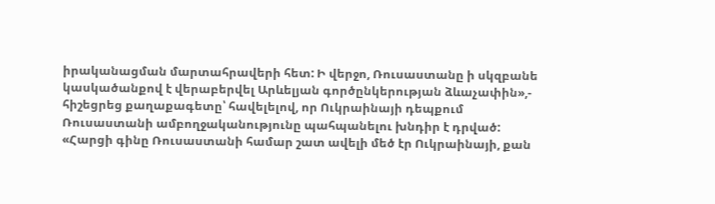իրականացման մարտահրավերի հետ: Ի վերջո, Ռուսաստանը ի սկզբանե կասկածանքով է վերաբերվել Արևելյան գործընկերության ձևաչափին»,- հիշեցրեց քաղաքագետը՝ հավելելով, որ Ուկրաինայի դեպքում Ռուսաստանի ամբողջականությունը պահպանելու խնդիր է դրված:
«Հարցի գինը Ռուսաստանի համար շատ ավելի մեծ էր Ուկրաինայի, քան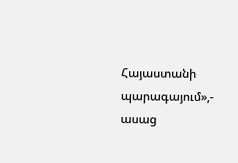Հայաստանի պարագայում»,- ասաց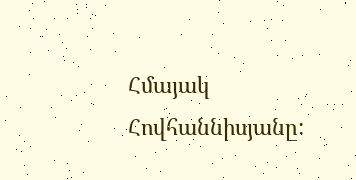Հմայակ Հովհաննիսյանը: